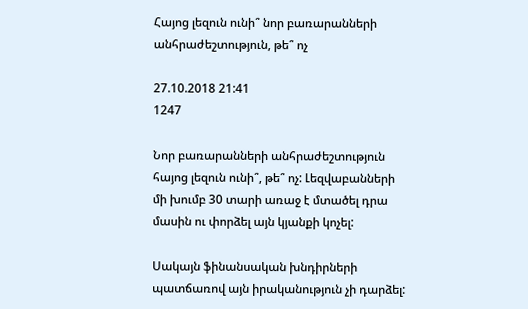Հայոց լեզուն ունի՞ նոր բառարանների անհրաժեշտություն, թե՞ ոչ

27.10.2018 21:41
1247

Նոր բառարանների անհրաժեշտություն հայոց լեզուն ունի՞, թե՞ ոչ: Լեզվաբանների մի խումբ 30 տարի առաջ է մտածել դրա մասին ու փորձել այն կյանքի կոչել:

Սակայն ֆինանսական խնդիրների պատճառով այն իրականություն չի դարձել: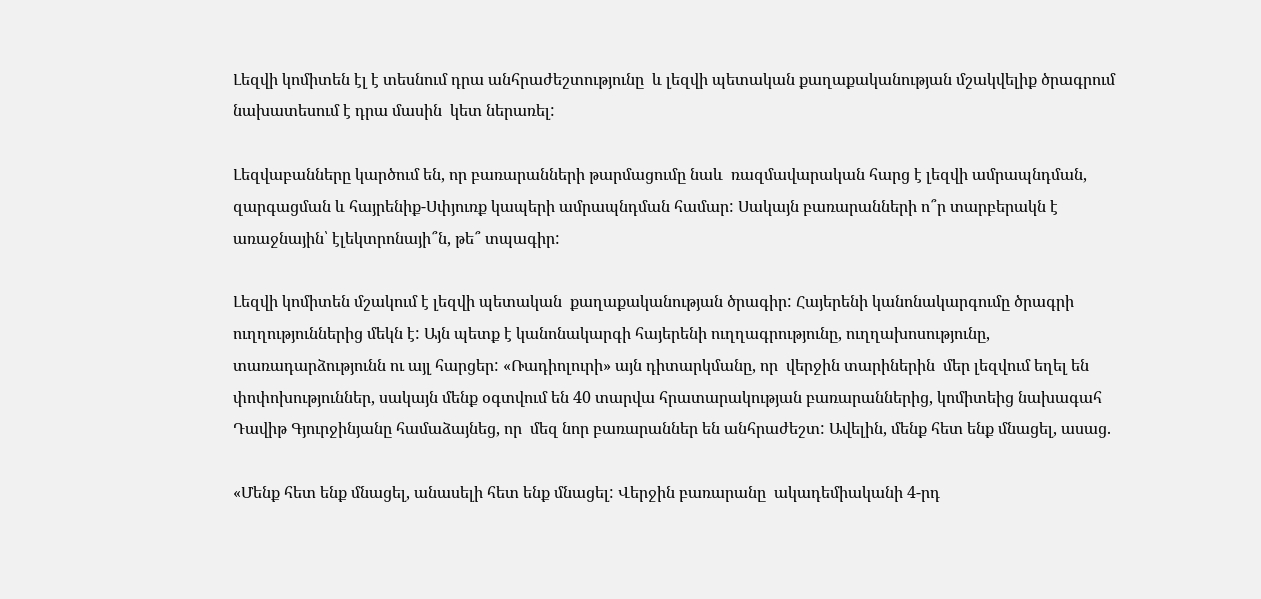Լեզվի կոմիտեն էլ է տեսնում դրա անհրաժեշտությունը  և լեզվի պետական քաղաքականության մշակվելիք ծրագրում նախատեսում է դրա մասին  կետ ներառել:

Լեզվաբանները կարծում են, որ բառարանների թարմացումը նաև  ռազմավարական հարց է լեզվի ամրապնդման, զարգացման և հայրենիք-Սփյուռք կապերի ամրապնդման համար: Սակայն բառարանների ո՞ր տարբերակն է առաջնային՝ էլեկտրոնայի՞ն, թե՞ տպագիր:

Լեզվի կոմիտեն մշակում է լեզվի պետական  քաղաքականության ծրագիր: Հայերենի կանոնակարգումը ծրագրի ուղղություններից մեկն է: Այն պետք է կանոնակարգի հայերենի ուղղագրությունը, ուղղախոսությունը, տառադարձությունն ու այլ հարցեր: «Ռադիոլուրի» այն դիտարկմանը, որ  վերջին տարիներին  մեր լեզվում եղել են փոփոխություններ, սակայն մենք օգտվում են 40 տարվա հրատարակության բառարաններից, կոմիտեից նախագահ Դավիթ Գյուրջինյանը համաձայնեց, որ  մեզ նոր բառարաններ են անհրաժեշտ: Ավելին, մենք հետ ենք մնացել, ասաց.

«Մենք հետ ենք մնացել, անասելի հետ ենք մնացել: Վերջին բառարանը  ակադեմիականի 4-րդ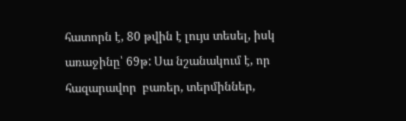հատորն է, 80 թվին է լույս տեսել, իսկ առաջինը՝ 69թ: Սա նշանակում է, որ հազարավոր  բառեր, տերմիններ,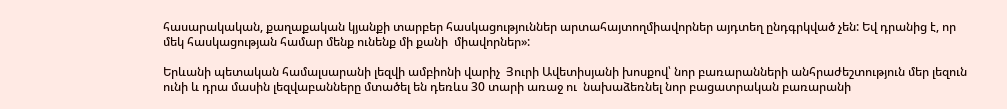հասարակական, քաղաքական կյանքի տարբեր հասկացություններ արտահայտողմիավորներ այդտեղ ընդգրկված չեն: Եվ դրանից է, որ մեկ հասկացության համար մենք ունենք մի քանի  միավորներ»:

Երևանի պետական համալսարանի լեզվի ամբիոնի վարիչ  Յուրի Ավետիսյանի խոսքով՝ նոր բառարանների անհրաժեշտություն մեր լեզուն ունի և դրա մասին լեզվաբանները մտածել են դեռևս 30 տարի առաջ ու  նախաձեռնել նոր բացատրական բառարանի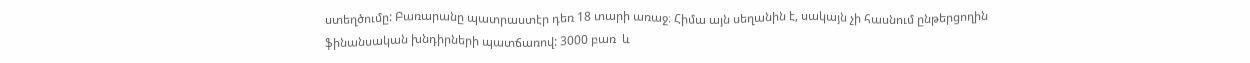ստեղծումը: Բառարանը պատրաստէր դեռ 18 տարի առաջ։ Հիմա այն սեղանին է, սակայն չի հասնում ընթերցողին ֆինանսական խնդիրների պատճառով: 3000 բառ  և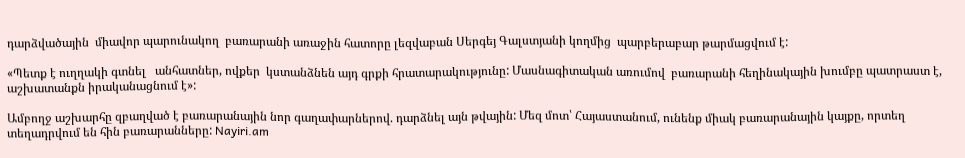դարձվածային  միավոր պարունակող  բառարանի առաջին հատորը լեզվաբան Սերգեյ Գալստյանի կողմից  պարբերաբար թարմացվում է:

«Պետք է ուղղակի գտնել   անհատներ, ովքեր  կստանձնեն այդ գրքի հրատարակությունը: Մասնագիտական առումով  բառարանի հեղինակային խումբը պատրաստ է, աշխատանքն իրականացնում է»:

Ամբողջ աշխարհը զբաղված է բառարանային նոր գաղափարներով. դարձնել այն թվային: Մեզ մոտ՝ Հայաստանում, ունենք միակ բառարանային կայքը, որտեղ  տեղադրվում են հին բառարանները: Nayiri.am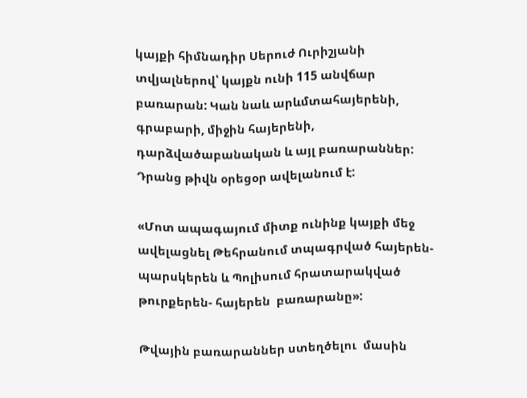կայքի հիմնադիր Սերուժ Ուրիշյանի տվյալներով՝ կայքն ունի 115 անվճար բառարան: Կան նաև արևմտահայերենի, գրաբարի, միջին հայերենի, դարձվածաբանական և այլ բառարաններ: Դրանց թիվն օրեցօր ավելանում է:

«Մոտ ապագայում միտք ունինք կայքի մեջ ավելացնել Թեհրանում տպագրված հայերեն- պարսկերեն և Պոլիսում հրատարակված թուրքերեն- հայերեն  բառարանը»:

Թվային բառարաններ ստեղծելու  մասին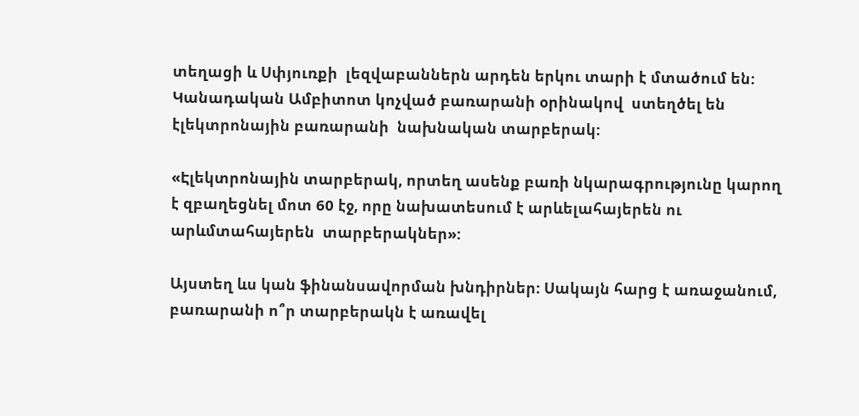տեղացի և Սփյուռքի  լեզվաբաններն արդեն երկու տարի է մտածում են: Կանադական Ամբիտոտ կոչված բառարանի օրինակով  ստեղծել են  էլեկտրոնային բառարանի  նախնական տարբերակ:

«Էլեկտրոնային տարբերակ, որտեղ ասենք բառի նկարագրությունը կարող է զբաղեցնել մոտ 60 էջ, որը նախատեսում է արևելահայերեն ու արևմտահայերեն  տարբերակներ»:

Այստեղ ևս կան ֆինանսավորման խնդիրներ: Սակայն հարց է առաջանում, բառարանի ո՞ր տարբերակն է առավել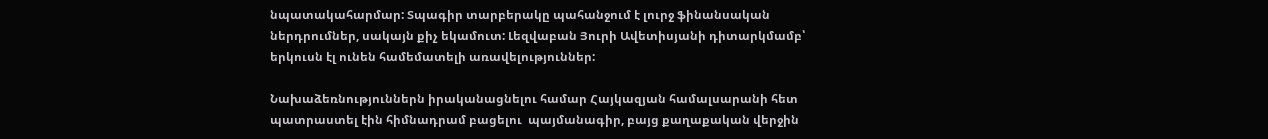նպատակահարմար: Տպագիր տարբերակը պահանջում է լուրջ ֆինանսական  ներդրումներ, սակայն քիչ եկամուտ: Լեզվաբան Յուրի Ավետիսյանի դիտարկմամբ՝ երկուսն էլ ունեն համեմատելի առավելություններ:

Նախաձեռնություններն իրականացնելու համար Հայկազյան համալսարանի հետ պատրաստել էին հիմնադրամ բացելու  պայմանագիր, բայց քաղաքական վերջին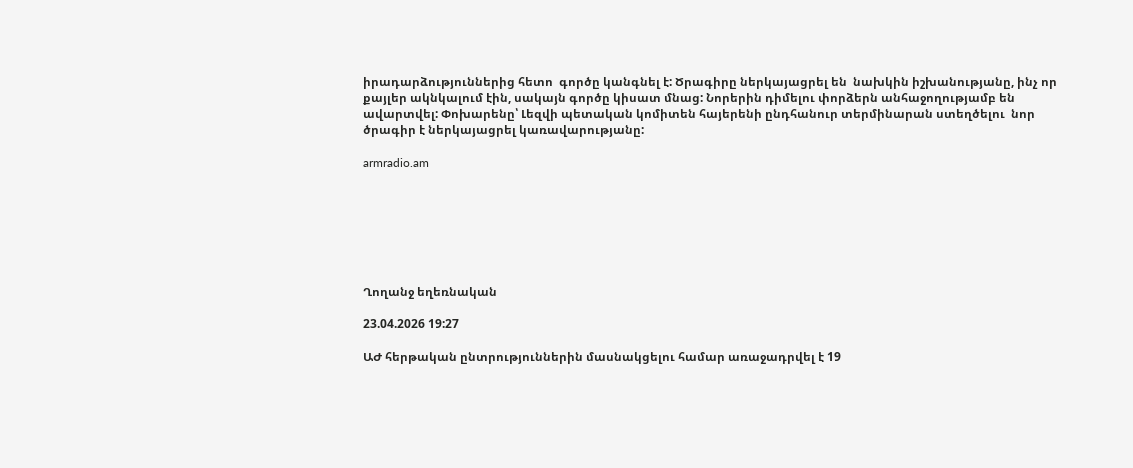իրադարձություններից հետո  գործը կանգնել է: Ծրագիրը ներկայացրել են  նախկին իշխանությանը, ինչ որ քայլեր ակնկալում էին, սակայն գործը կիսատ մնաց: Նորերին դիմելու փորձերն անհաջողությամբ են ավարտվել: Փոխարենը՝ Լեզվի պետական կոմիտեն հայերենի ընդհանուր տերմինարան ստեղծելու  նոր ծրագիր է ներկայացրել կառավարությանը:

armradio.am







Ղողանջ եղեռնական

23.04.2026 19:27

ԱԺ հերթական ընտրություններին մասնակցելու համար առաջադրվել է 19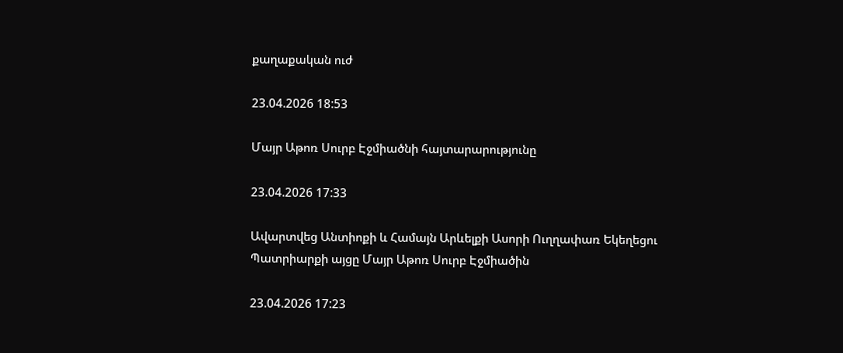քաղաքական ուժ

23.04.2026 18:53

Մայր Աթոռ Սուրբ Էջմիածնի հայտարարությունը

23.04.2026 17:33

Ավարտվեց Անտիոքի և Համայն Արևելքի Ասորի Ուղղափառ Եկեղեցու Պատրիարքի այցը Մայր Աթոռ Սուրբ Էջմիածին

23.04.2026 17:23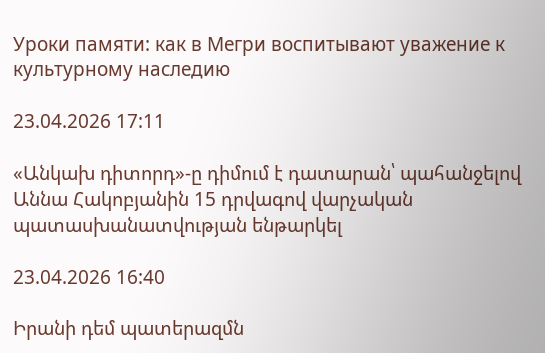Уроки памяти: как в Мегри воспитывают уважение к культурному наследию

23.04.2026 17:11

«Անկախ դիտորդ»-ը դիմում է դատարան՝ պահանջելով Աննա Հակոբյանին 15 դրվագով վարչական պատասխանատվության ենթարկել

23.04.2026 16:40

Իրանի դեմ պատերազմն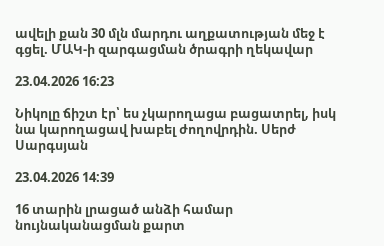ավելի քան 30 մլն մարդու աղքատության մեջ է գցել. ՄԱԿ-ի զարգացման ծրագրի ղեկավար

23.04.2026 16:23

Նիկոլը ճիշտ էր՝ ես չկարողացա բացատրել, իսկ նա կարողացավ խաբել ժողովրդին. Սերժ Սարգսյան

23.04.2026 14:39

16 տարին լրացած անձի համար նույնականացման քարտ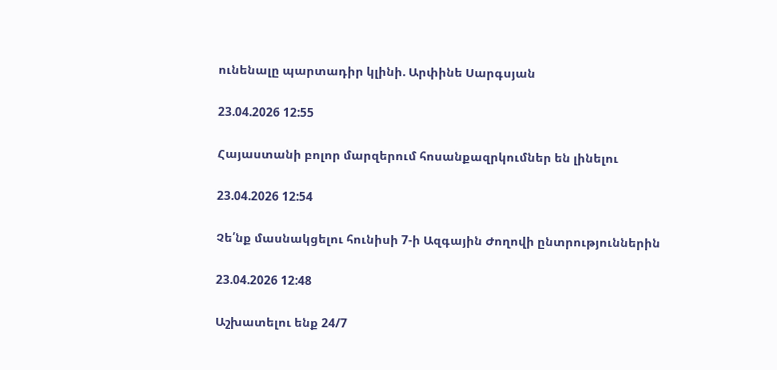ունենալը պարտադիր կլինի. Արփինե Սարգսյան

23.04.2026 12:55

Հայաստանի բոլոր մարզերում հոսանքազրկումներ են լինելու

23.04.2026 12:54

Չե՛նք մասնակցելու հունիսի 7-ի Ազգային Ժողովի ընտրություններին

23.04.2026 12:48

Աշխատելու ենք 24/7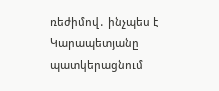ռեժիմով․ ինչպես է Կարապետյանը պատկերացնում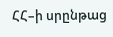ՀՀ–ի սրընթաց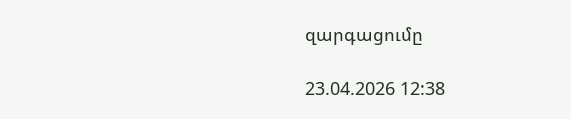զարգացումը

23.04.2026 12:38